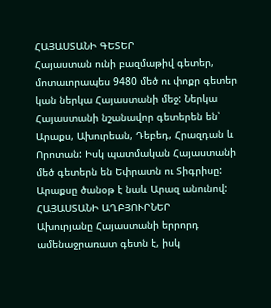ՀԱՅԱՍՏԱՆԻ ԳԵՏԵՐ
Հայաստան ունի բազմաթիվ գետեր, մոտաւորապես 9480 մեծ ու փոքր գետեր կան ներկա Հայաստանի մեջ: Ներկա Հայաստանի նշանավոր գետերեն են՝ Արաքս, Ախուրեան, Դեբեդ, Հրազդան և Որոտան: Իսկ պատմական Հայաստանի մեծ գետերն են Եփրատն ու Տիգրիսը:
Արաքսը ծանօթ է նաև Արազ անունով:
ՀԱՅԱՍՏԱՆԻ ԱՂԲՅՈՒՐՆԵՐ
Ախուրյանը Հայաստանի երրորդ ամենաջրառատ գետն է, իսկ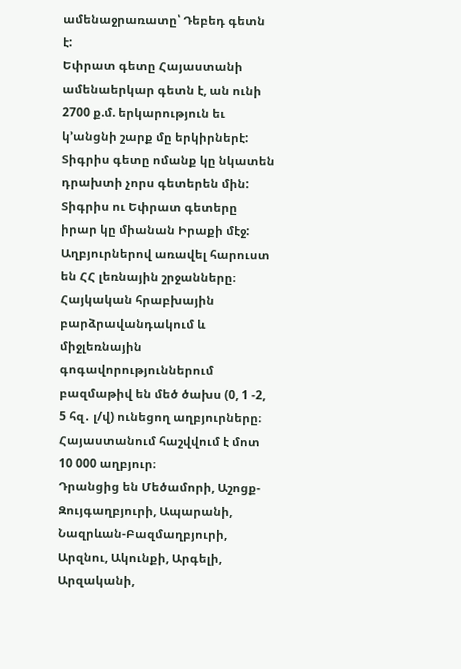ամենաջրառատը՝ Դեբեդ գետն է:
Եփրատ գետը Հայաստանի ամենաերկար գետն է, ան ունի 2700 ք.մ. երկարություն եւ կ’անցնի շարք մը երկիրներէ:
Տիգրիս գետը ոմանք կը նկատեն դրախտի չորս գետերեն մին: Տիգրիս ու Եփրատ գետերը իրար կը միանան Իրաքի մէջ:
Աղբյուրներով առավել հարուստ են ՀՀ լեռնային շրջանները։ Հայկական հրաբխային բարձրավանդակում և միջլեռնային գոգավորություններում բազմաթիվ են մեծ ծախս (0, 1 -2, 5 հզ․ լ/վ) ունեցող աղբյուրները։ Հայաստանում հաշվվում է մոտ 10 000 աղբյուր։
Դրանցից են Մեծամորի, Աշոցք-Զույգաղբյուրի, Ապարանի, Նազրևան-Բազմաղբյուրի, Արզնու, Ակունքի, Արգելի, Արզականի,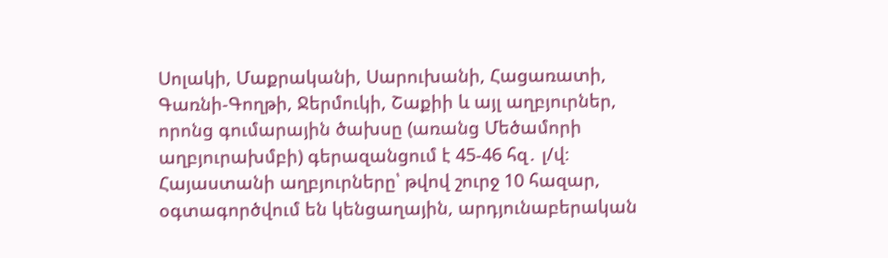Սոլակի, Մաքրականի, Սարուխանի, Հացառատի, Գառնի-Գողթի, Ջերմուկի, Շաքիի և այլ աղբյուրներ, որոնց գումարային ծախսը (առանց Մեծամորի աղբյուրախմբի) գերազանցում է 45-46 հզ․ լ/վ։
Հայաստանի աղբյուրները՝ թվով շուրջ 10 հազար, օգտագործվում են կենցաղային, արդյունաբերական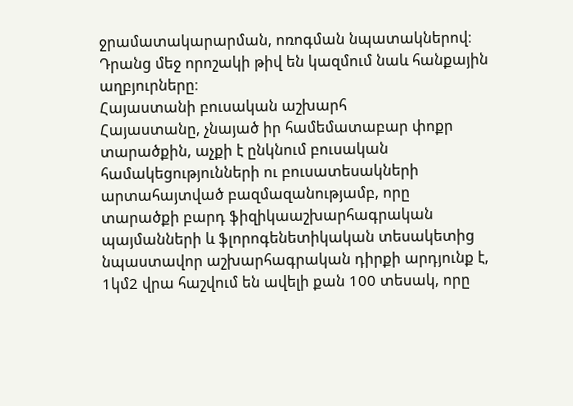ջրամատակարարման, ոռոգման նպատակներով։ Դրանց մեջ որոշակի թիվ են կազմում նաև հանքային աղբյուրները։
Հայաստանի բուսական աշխարհ
Հայաստանը, չնայած իր համեմատաբար փոքր տարածքին, աչքի է ընկնում բուսական համակեցությունների ու բուսատեսակների արտահայտված բազմազանությամբ, որը տարածքի բարդ ֆիզիկաաշխարհագրական պայմանների և ֆլորոգենետիկական տեսակետից նպաստավոր աշխարհագրական դիրքի արդյունք է, 1կմ2 վրա հաշվում են ավելի քան 100 տեսակ, որը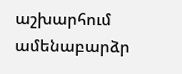աշխարհում ամենաբարձր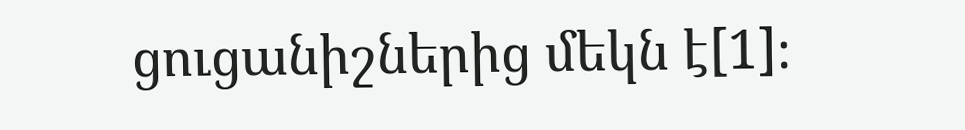ցուցանիշներից մեկն է[1]։